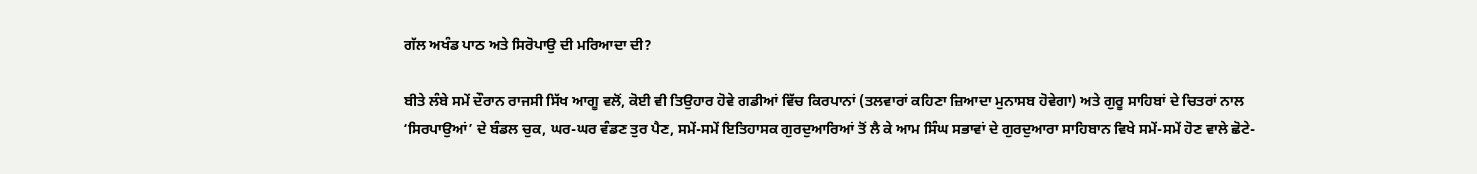ਗੱਲ ਅਖੰਡ ਪਾਠ ਅਤੇ ਸਿਰੋਪਾਉ ਦੀ ਮਰਿਆਦਾ ਦੀ?

ਬੀਤੇ ਲੰਬੇ ਸਮੇਂ ਦੌਰਾਨ ਰਾਜਸੀ ਸਿੱਖ ਆਗੂ ਵਲੋਂ, ਕੋਈ ਵੀ ਤਿਉਹਾਰ ਹੋਵੇ ਗਡੀਆਂ ਵਿੱਚ ਕਿਰਪਾਨਾਂ (ਤਲਵਾਰਾਂ ਕਹਿਣਾ ਜ਼ਿਆਦਾ ਮੁਨਾਸਬ ਹੋਵੇਗਾ) ਅਤੇ ਗੁਰੂ ਸਾਹਿਬਾਂ ਦੇ ਚਿਤਰਾਂ ਨਾਲ ‘ਸਿਰਪਾਉਆਂ’ ਦੇ ਬੰਡਲ ਚੁਕ, ਘਰ-ਘਰ ਵੰਡਣ ਤੁਰ ਪੈਣ, ਸਮੇਂ-ਸਮੇਂ ਇਤਿਹਾਸਕ ਗੁਰਦੁਆਰਿਆਂ ਤੋਂ ਲੈ ਕੇ ਆਮ ਸਿੰਘ ਸਭਾਵਾਂ ਦੇ ਗੁਰਦੁਆਰਾ ਸਾਹਿਬਾਨ ਵਿਖੇ ਸਮੇਂ-ਸਮੇਂ ਹੋਣ ਵਾਲੇ ਛੋਟੇ-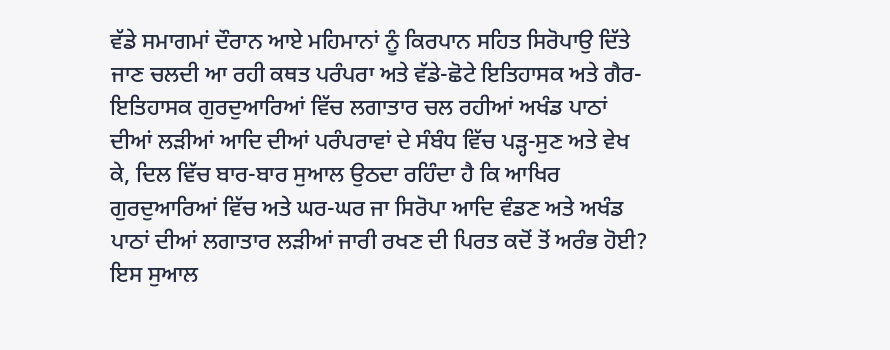ਵੱਡੇ ਸਮਾਗਮਾਂ ਦੌਰਾਨ ਆਏ ਮਹਿਮਾਨਾਂ ਨੂੰ ਕਿਰਪਾਨ ਸਹਿਤ ਸਿਰੋਪਾਉ ਦਿੱਤੇ ਜਾਣ ਚਲਦੀ ਆ ਰਹੀ ਕਥਤ ਪਰੰਪਰਾ ਅਤੇ ਵੱਡੇ-ਛੋਟੇ ਇਤਿਹਾਸਕ ਅਤੇ ਗੈਰ-ਇਤਿਹਾਸਕ ਗੁਰਦੁਆਰਿਆਂ ਵਿੱਚ ਲਗਾਤਾਰ ਚਲ ਰਹੀਆਂ ਅਖੰਡ ਪਾਠਾਂ ਦੀਆਂ ਲੜੀਆਂ ਆਦਿ ਦੀਆਂ ਪਰੰਪਰਾਵਾਂ ਦੇ ਸੰਬੰਧ ਵਿੱਚ ਪੜ੍ਹ-ਸੁਣ ਅਤੇ ਵੇਖ ਕੇ, ਦਿਲ ਵਿੱਚ ਬਾਰ-ਬਾਰ ਸੁਆਲ ਉਠਦਾ ਰਹਿੰਦਾ ਹੈ ਕਿ ਆਖਿਰ ਗੁਰਦੁਆਰਿਆਂ ਵਿੱਚ ਅਤੇ ਘਰ-ਘਰ ਜਾ ਸਿਰੋਪਾ ਆਦਿ ਵੰਡਣ ਅਤੇ ਅਖੰਡ ਪਾਠਾਂ ਦੀਆਂ ਲਗਾਤਾਰ ਲੜੀਆਂ ਜਾਰੀ ਰਖਣ ਦੀ ਪਿਰਤ ਕਦੋਂ ਤੋਂ ਅਰੰਭ ਹੋਈ? ਇਸ ਸੁਆਲ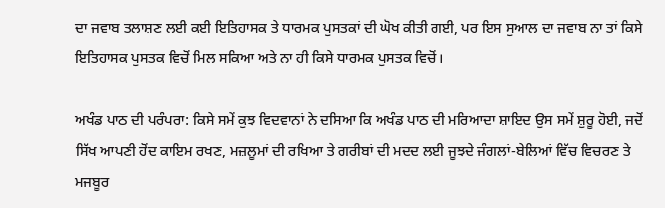ਦਾ ਜਵਾਬ ਤਲਾਸ਼ਣ ਲਈ ਕਈ ਇਤਿਹਾਸਕ ਤੇ ਧਾਰਮਕ ਪੁਸਤਕਾਂ ਦੀ ਘੋਖ ਕੀਤੀ ਗਈ, ਪਰ ਇਸ ਸੁਆਲ ਦਾ ਜਵਾਬ ਨਾ ਤਾਂ ਕਿਸੇ ਇਤਿਹਾਸਕ ਪੁਸਤਕ ਵਿਚੋਂ ਮਿਲ ਸਕਿਆ ਅਤੇ ਨਾ ਹੀ ਕਿਸੇ ਧਾਰਮਕ ਪੁਸਤਕ ਵਿਚੋਂ।

ਅਖੰਡ ਪਾਠ ਦੀ ਪਰੰਪਰਾ: ਕਿਸੇ ਸਮੇਂ ਕੁਝ ਵਿਦਵਾਨਾਂ ਨੇ ਦਸਿਆ ਕਿ ਅਖੰਡ ਪਾਠ ਦੀ ਮਰਿਆਦਾ ਸ਼ਾਇਦ ਉਸ ਸਮੇਂ ਸ਼ੁਰੂ ਹੋਈ, ਜਦੋਂ ਸਿੱਖ ਆਪਣੀ ਹੋਂਦ ਕਾਇਮ ਰਖਣ, ਮਜ਼ਲੂਮਾਂ ਦੀ ਰਖਿਆ ਤੇ ਗਰੀਬਾਂ ਦੀ ਮਦਦ ਲਈ ਜੂਝਦੇ ਜੰਗਲਾਂ-ਬੇਲਿਆਂ ਵਿੱਚ ਵਿਚਰਣ ਤੇ ਮਜਬੂਰ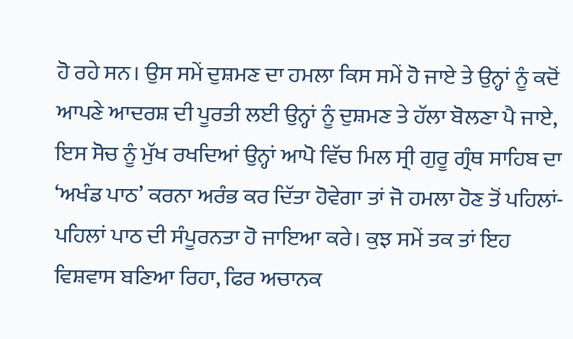ਹੋ ਰਹੇ ਸਨ। ਉਸ ਸਮੇਂ ਦੁਸ਼ਮਣ ਦਾ ਹਮਲਾ ਕਿਸ ਸਮੇਂ ਹੋ ਜਾਏ ਤੇ ਉਨ੍ਹਾਂ ਨੂੰ ਕਦੋਂ ਆਪਣੇ ਆਦਰਸ਼ ਦੀ ਪੂਰਤੀ ਲਈ ਉਨ੍ਹਾਂ ਨੂੰ ਦੁਸ਼ਮਣ ਤੇ ਹੱਲਾ ਬੋਲਣਾ ਪੈ ਜਾਏ, ਇਸ ਸੋਚ ਨੂੰ ਮੁੱਖ ਰਖਦਿਆਂ ਉਨ੍ਹਾਂ ਆਪੋ ਵਿੱਚ ਮਿਲ ਸ੍ਰੀ ਗੁਰੂ ਗ੍ਰੰਥ ਸਾਹਿਬ ਦਾ ‘ਅਖੰਡ ਪਾਠ’ ਕਰਨਾ ਅਰੰਭ ਕਰ ਦਿੱਤਾ ਹੋਵੇਗਾ ਤਾਂ ਜੋ ਹਮਲਾ ਹੋਣ ਤੋਂ ਪਹਿਲਾਂ-ਪਹਿਲਾਂ ਪਾਠ ਦੀ ਸੰਪੂਰਨਤਾ ਹੋ ਜਾਇਆ ਕਰੇ। ਕੁਝ ਸਮੇਂ ਤਕ ਤਾਂ ਇਹ ਵਿਸ਼ਵਾਸ ਬਣਿਆ ਰਿਹਾ, ਫਿਰ ਅਚਾਨਕ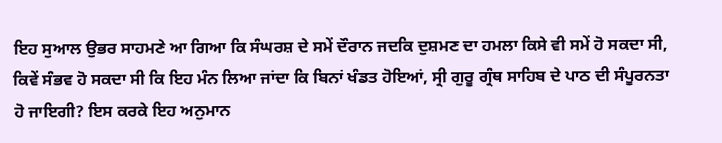ਇਹ ਸੁਆਲ ਉਭਰ ਸਾਹਮਣੇ ਆ ਗਿਆ ਕਿ ਸੰਘਰਸ਼ ਦੇ ਸਮੇਂ ਦੌਰਾਨ ਜਦਕਿ ਦੁਸ਼ਮਣ ਦਾ ਹਮਲਾ ਕਿਸੇ ਵੀ ਸਮੇਂ ਹੋ ਸਕਦਾ ਸੀ, ਕਿਵੇਂ ਸੰਭਵ ਹੋ ਸਕਦਾ ਸੀ ਕਿ ਇਹ ਮੰਨ ਲਿਆ ਜਾਂਦਾ ਕਿ ਬਿਨਾਂ ਖੰਡਤ ਹੋਇਆਂ, ਸ੍ਰੀ ਗੁਰੂ ਗ੍ਰੰਥ ਸਾਹਿਬ ਦੇ ਪਾਠ ਦੀ ਸੰਪੂਰਨਤਾ ਹੋ ਜਾਇਗੀ? ਇਸ ਕਰਕੇ ਇਹ ਅਨੁਮਾਨ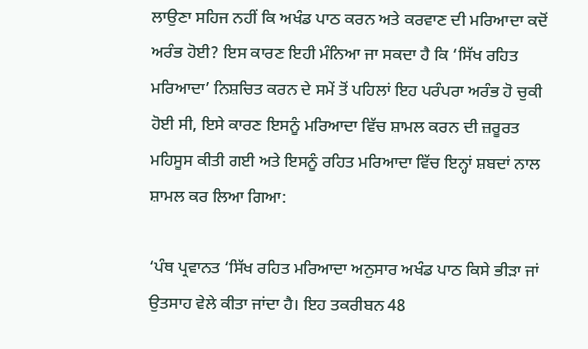ਲਾਉਣਾ ਸਹਿਜ ਨਹੀਂ ਕਿ ਅਖੰਡ ਪਾਠ ਕਰਨ ਅਤੇ ਕਰਵਾਣ ਦੀ ਮਰਿਆਦਾ ਕਦੋਂ ਅਰੰਭ ਹੋਈ? ਇਸ ਕਾਰਣ ਇਹੀ ਮੰਨਿਆ ਜਾ ਸਕਦਾ ਹੈ ਕਿ ‘ਸਿੱਖ ਰਹਿਤ ਮਰਿਆਦਾ’ ਨਿਸ਼ਚਿਤ ਕਰਨ ਦੇ ਸਮੇਂ ਤੋਂ ਪਹਿਲਾਂ ਇਹ ਪਰੰਪਰਾ ਅਰੰਭ ਹੋ ਚੁਕੀ ਹੋਈ ਸੀ, ਇਸੇ ਕਾਰਣ ਇਸਨੂੰ ਮਰਿਆਦਾ ਵਿੱਚ ਸ਼ਾਮਲ ਕਰਨ ਦੀ ਜ਼ਰੂਰਤ ਮਹਿਸੂਸ ਕੀਤੀ ਗਈ ਅਤੇ ਇਸਨੂੰ ਰਹਿਤ ਮਰਿਆਦਾ ਵਿੱਚ ਇਨ੍ਹਾਂ ਸ਼ਬਦਾਂ ਨਾਲ ਸ਼ਾਮਲ ਕਰ ਲਿਆ ਗਿਆ:

‘ਪੰਥ ਪ੍ਰਵਾਨਤ ‘ਸਿੱਖ ਰਹਿਤ ਮਰਿਆਦਾ ਅਨੁਸਾਰ ਅਖੰਡ ਪਾਠ ਕਿਸੇ ਭੀੜਾ ਜਾਂ ਉਤਸਾਹ ਵੇਲੇ ਕੀਤਾ ਜਾਂਦਾ ਹੈ। ਇਹ ਤਕਰੀਬਨ 48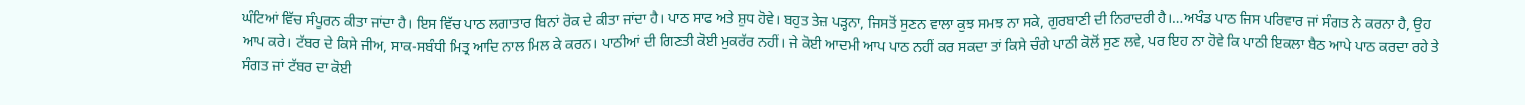ਘੰਟਿਆਂ ਵਿੱਚ ਸੰਪੂਰਨ ਕੀਤਾ ਜਾਂਦਾ ਹੈ। ਇਸ ਵਿੱਚ ਪਾਠ ਲਗਾਤਾਰ ਬਿਨਾਂ ਰੋਕ ਦੇ ਕੀਤਾ ਜਾਂਦਾ ਹੈ। ਪਾਠ ਸਾਫ ਅਤੇ ਸ਼ੁਧ ਹੋਵੇ। ਬਹੁਤ ਤੇਜ਼ ਪੜ੍ਹਨਾ, ਜਿਸਤੋਂ ਸੁਣਨ ਵਾਲਾ ਕੁਝ ਸਮਝ ਨਾ ਸਕੇ, ਗੁਰਬਾਣੀ ਦੀ ਨਿਰਾਦਰੀ ਹੈ।…ਅਖੰਡ ਪਾਠ ਜਿਸ ਪਰਿਵਾਰ ਜਾਂ ਸੰਗਤ ਨੇ ਕਰਨਾ ਹੈ, ਉਹ ਆਪ ਕਰੇ। ਟੱਬਰ ਦੇ ਕਿਸੇ ਜੀਅ, ਸਾਕ-ਸਬੰਧੀ ਮਿਤ੍ਰ ਆਦਿ ਨਾਲ ਮਿਲ ਕੇ ਕਰਨ। ਪਾਠੀਆਂ ਦੀ ਗਿਣਤੀ ਕੋਈ ਮੁਕਰੱਰ ਨਹੀਂ। ਜੇ ਕੋਈ ਆਦਮੀ ਆਪ ਪਾਠ ਨਹੀਂ ਕਰ ਸਕਦਾ ਤਾਂ ਕਿਸੇ ਚੰਗੇ ਪਾਠੀ ਕੋਲੋਂ ਸੁਣ ਲਵੇ, ਪਰ ਇਹ ਨਾ ਹੋਵੇ ਕਿ ਪਾਠੀ ਇਕਲਾ ਬੈਠ ਆਪੇ ਪਾਠ ਕਰਦਾ ਰਹੇ ਤੇ ਸੰਗਤ ਜਾਂ ਟੱਬਰ ਦਾ ਕੋਈ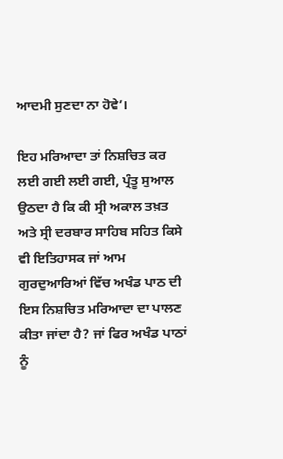ਆਦਮੀ ਸੁਣਦਾ ਨਾ ਹੋਵੇ’।

ਇਹ ਮਰਿਆਦਾ ਤਾਂ ਨਿਸ਼ਚਿਤ ਕਰ ਲਈ ਗਈ ਲਈ ਗਈ, ਪ੍ਰੰਤੂ ਸੁਆਲ ਉਠਦਾ ਹੈ ਕਿ ਕੀ ਸ੍ਰੀ ਅਕਾਲ ਤਖ਼ਤ ਅਤੇ ਸ੍ਰੀ ਦਰਬਾਰ ਸਾਹਿਬ ਸਹਿਤ ਕਿਸੇ ਵੀ ਇਤਿਹਾਸਕ ਜਾਂ ਆਮ ਗੁਰਦੁਆਰਿਆਂ ਵਿੱਚ ਅਖੰਡ ਪਾਠ ਦੀ ਇਸ ਨਿਸ਼ਚਿਤ ਮਰਿਆਦਾ ਦਾ ਪਾਲਣ ਕੀਤਾ ਜਾਂਦਾ ਹੈ? ਜਾਂ ਫਿਰ ਅਖੰਡ ਪਾਠਾਂ ਨੂੰ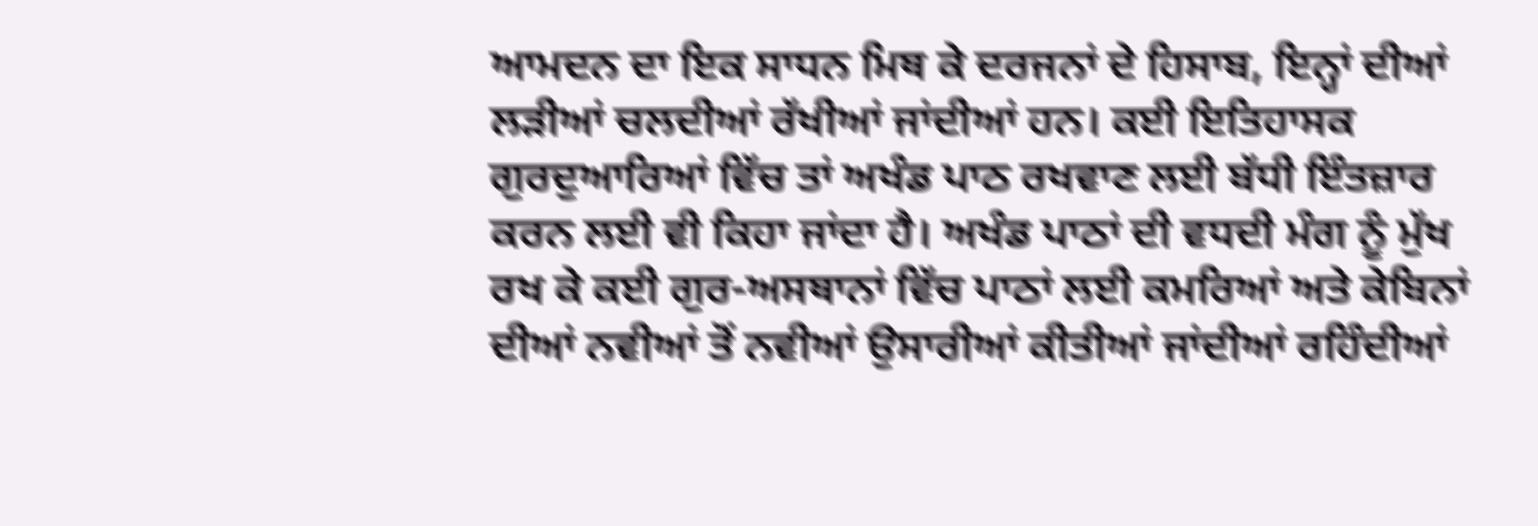ਆਮਦਨ ਦਾ ਇਕ ਸਾਧਨ ਮਿਥ ਕੇ ਦਰਜਨਾਂ ਦੇ ਹਿਸਾਬ, ਇਨ੍ਹਾਂ ਦੀਆਂ ਲੜੀਆਂ ਚਲਦੀਆਂ ਰੱਖੀਆਂ ਜਾਂਦੀਆਂ ਹਨ। ਕਈ ਇਤਿਹਾਸਕ ਗੁਰਦੁਆਰਿਆਂ ਵਿੱਚ ਤਾਂ ਅਖੰਡ ਪਾਠ ਰਖਵਾਣ ਲਈ ਬੱਧੀ ਇੰਤਜ਼ਾਰ ਕਰਨ ਲਈ ਵੀ ਕਿਹਾ ਜਾਂਦਾ ਹੈ। ਅਖੰਡ ਪਾਠਾਂ ਦੀ ਵਧਦੀ ਮੰਗ ਨੂੰ ਮੁੱਖ ਰਖ ਕੇ ਕਈ ਗੁਰ-ਅਸਥਾਨਾਂ ਵਿੱਚ ਪਾਠਾਂ ਲਈ ਕਮਰਿਆਂ ਅਤੇ ਕੇਬਿਨਾਂ ਦੀਆਂ ਨਵੀਆਂ ਤੋਂ ਨਵੀਆਂ ਉਸਾਰੀਆਂ ਕੀਤੀਆਂ ਜਾਂਦੀਆਂ ਰਹਿੰਦੀਆਂ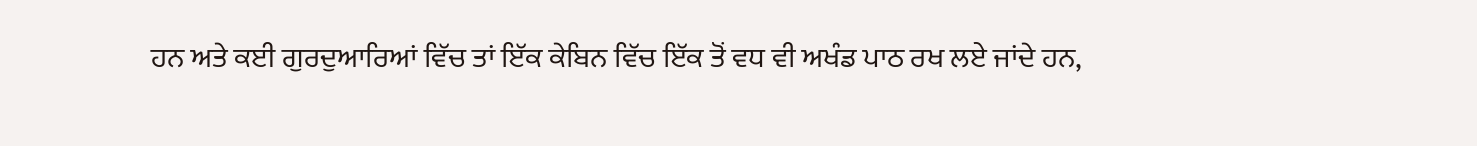ਹਨ ਅਤੇ ਕਈ ਗੁਰਦੁਆਰਿਆਂ ਵਿੱਚ ਤਾਂ ਇੱਕ ਕੇਬਿਨ ਵਿੱਚ ਇੱਕ ਤੋਂ ਵਧ ਵੀ ਅਖੰਡ ਪਾਠ ਰਖ ਲਏ ਜਾਂਦੇ ਹਨ,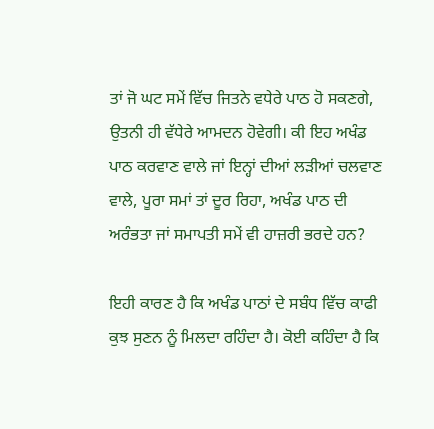ਤਾਂ ਜੋ ਘਟ ਸਮੇਂ ਵਿੱਚ ਜਿਤਨੇ ਵਧੇਰੇ ਪਾਠ ਹੋ ਸਕਣਗੇ, ਉਤਨੀ ਹੀ ਵੱਧੇਰੇ ਆਮਦਨ ਹੋਵੇਗੀ। ਕੀ ਇਹ ਅਖੰਡ ਪਾਠ ਕਰਵਾਣ ਵਾਲੇ ਜਾਂ ਇਨ੍ਹਾਂ ਦੀਆਂ ਲੜੀਆਂ ਚਲਵਾਣ ਵਾਲੇ, ਪੂਰਾ ਸਮਾਂ ਤਾਂ ਦੂਰ ਰਿਹਾ, ਅਖੰਡ ਪਾਠ ਦੀ ਅਰੰਭਤਾ ਜਾਂ ਸਮਾਪਤੀ ਸਮੇਂ ਵੀ ਹਾਜ਼ਰੀ ਭਰਦੇ ਹਨ?

ਇਹੀ ਕਾਰਣ ਹੈ ਕਿ ਅਖੰਡ ਪਾਠਾਂ ਦੇ ਸਬੰਧ ਵਿੱਚ ਕਾਫੀ ਕੁਝ ਸੁਣਨ ਨੂੰ ਮਿਲਦਾ ਰਹਿੰਦਾ ਹੈ। ਕੋਈ ਕਹਿੰਦਾ ਹੈ ਕਿ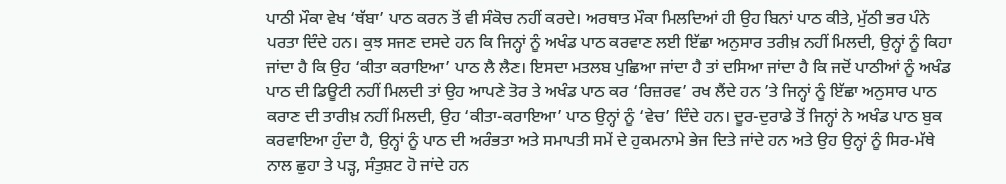ਪਾਠੀ ਮੌਕਾ ਵੇਖ ‘ਥੱਬਾ’ ਪਾਠ ਕਰਨ ਤੋਂ ਵੀ ਸੰਕੋਚ ਨਹੀਂ ਕਰਦੇ। ਅਰਥਾਤ ਮੌਕਾ ਮਿਲਦਿਆਂ ਹੀ ਉਹ ਬਿਨਾਂ ਪਾਠ ਕੀਤੇ, ਮੁੱਠੀ ਭਰ ਪੰਨੇ ਪਰਤਾ ਦਿੰਦੇ ਹਨ। ਕੁਝ ਸਜਣ ਦਸਦੇ ਹਨ ਕਿ ਜਿਨ੍ਹਾਂ ਨੂੰ ਅਖੰਡ ਪਾਠ ਕਰਵਾਣ ਲਈ ਇੱਛਾ ਅਨੁਸਾਰ ਤਰੀਖ਼ ਨਹੀਂ ਮਿਲਦੀ, ਉਨ੍ਹਾਂ ਨੂੰ ਕਿਹਾ ਜਾਂਦਾ ਹੈ ਕਿ ਉਹ ‘ਕੀਤਾ ਕਰਾਇਆ’ ਪਾਠ ਲੈ ਲੈਣ। ਇਸਦਾ ਮਤਲਬ ਪੁਛਿਆ ਜਾਂਦਾ ਹੈ ਤਾਂ ਦਸਿਆ ਜਾਂਦਾ ਹੈ ਕਿ ਜਦੋਂ ਪਾਠੀਆਂ ਨੂੰ ਅਖੰਡ ਪਾਠ ਦੀ ਡਿਊਟੀ ਨਹੀਂ ਮਿਲਦੀ ਤਾਂ ਉਹ ਆਪਣੇ ਤੋਰ ਤੇ ਅਖੰਡ ਪਾਠ ਕਰ ‘ਰਿਜ਼ਰਵ’ ਰਖ ਲੈਂਦੇ ਹਨ ’ਤੇ ਜਿਨ੍ਹਾਂ ਨੂੰ ਇੱਛਾ ਅਨੁਸਾਰ ਪਾਠ ਕਰਾਣ ਦੀ ਤਾਰੀਖ਼ ਨਹੀਂ ਮਿਲਦੀ, ਉਹ ‘ਕੀਤਾ-ਕਰਾਇਆ’ ਪਾਠ ਉਨ੍ਹਾਂ ਨੂੰ ‘ਵੇਚ’ ਦਿੰਦੇ ਹਨ। ਦੂਰ-ਦੁਰਾਡੇ ਤੋਂ ਜਿਨ੍ਹਾਂ ਨੇ ਅਖੰਡ ਪਾਠ ਬੁਕ ਕਰਵਾਇਆ ਹੁੰਦਾ ਹੈ, ਉਨ੍ਹਾਂ ਨੂੰ ਪਾਠ ਦੀ ਅਰੰਭਤਾ ਅਤੇ ਸਮਾਪਤੀ ਸਮੇਂ ਦੇ ਹੁਕਮਨਾਮੇ ਭੇਜ ਦਿਤੇ ਜਾਂਦੇ ਹਨ ਅਤੇ ਉਹ ਉਨ੍ਹਾਂ ਨੂੰ ਸਿਰ-ਮੱਥੇ ਨਾਲ ਛੁਹਾ ਤੇ ਪੜ੍ਹ, ਸੰਤੁਸ਼ਟ ਹੋ ਜਾਂਦੇ ਹਨ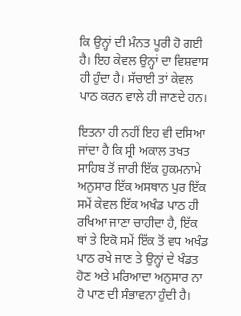ਕਿ ਉਨ੍ਹਾਂ ਦੀ ਮੰਨਤ ਪੂਰੀ ਹੋ ਗਈ ਹੈ। ਇਹ ਕੇਵਲ ਉਨ੍ਹਾਂ ਦਾ ਵਿਸ਼ਵਾਸ ਹੀ ਹੁੰਦਾ ਹੈ। ਸੱਚਾਈ ਤਾਂ ਕੇਵਲ ਪਾਠ ਕਰਨ ਵਾਲੇ ਹੀ ਜਾਣਦੇ ਹਨ।

ਇਤਨਾ ਹੀ ਨਹੀਂ ਇਹ ਵੀ ਦਸਿਆ ਜਾਂਦਾ ਹੈ ਕਿ ਸ੍ਰੀ ਅਕਾਲ ਤਖਤ ਸਾਹਿਬ ਤੋਂ ਜਾਰੀ ਇੱਕ ਹੁਕਮਨਾਮੇ ਅਨੁਸਾਰ ਇੱਕ ਅਸਥਾਨ ਪੁਰ ਇੱਕ ਸਮੇਂ ਕੇਵਲ ਇੱਕ ਅਖੰਡ ਪਾਠ ਹੀ ਰਖਿਆ ਜਾਣਾ ਚਾਹੀਦਾ ਹੈ, ਇੱਕ ਥਾਂ ਤੇ ਇਕੋ ਸਮੇਂ ਇੱਕ ਤੋਂ ਵਧ ਅਖੰਡ ਪਾਠ ਰਖੇ ਜਾਣ ਤੇ ਉਨ੍ਹਾਂ ਦੇ ਖੰਡਤ ਹੋਣ ਅਤੇ ਮਰਿਆਦਾ ਅਨੁਸਾਰ ਨਾ ਹੋ ਪਾਣ ਦੀ ਸੰਭਾਵਨਾ ਹੁੰਦੀ ਹੈ।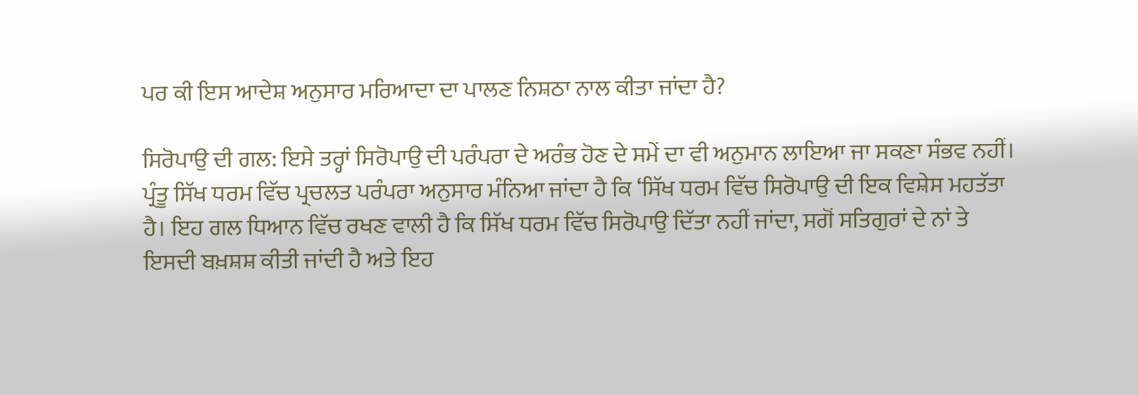ਪਰ ਕੀ ਇਸ ਆਦੇਸ਼ ਅਨੁਸਾਰ ਮਰਿਆਦਾ ਦਾ ਪਾਲਣ ਨਿਸ਼ਠਾ ਨਾਲ ਕੀਤਾ ਜਾਂਦਾ ਹੈ?

ਸਿਰੋਪਾਉ ਦੀ ਗਲ: ਇਸੇ ਤਰ੍ਹਾਂ ਸਿਰੋਪਾਉ ਦੀ ਪਰੰਪਰਾ ਦੇ ਅਰੰਭ ਹੋਣ ਦੇ ਸਮੇਂ ਦਾ ਵੀ ਅਨੁਮਾਨ ਲਾਇਆ ਜਾ ਸਕਣਾ ਸੰਭਵ ਨਹੀਂ। ਪ੍ਰੰਤੂ ਸਿੱਖ ਧਰਮ ਵਿੱਚ ਪ੍ਰਚਲਤ ਪਰੰਪਰਾ ਅਨੁਸਾਰ ਮੰਨਿਆ ਜਾਂਦਾ ਹੈ ਕਿ ‘ਸਿੱਖ ਧਰਮ ਵਿੱਚ ਸਿਰੋਪਾਉ ਦੀ ਇਕ ਵਿਸ਼ੇਸ ਮਹਤੱਤਾ ਹੈ। ਇਹ ਗਲ ਧਿਆਨ ਵਿੱਚ ਰਖਣ ਵਾਲੀ ਹੈ ਕਿ ਸਿੱਖ ਧਰਮ ਵਿੱਚ ਸਿਰੋਪਾਉ ਦਿੱਤਾ ਨਹੀਂ ਜਾਂਦਾ, ਸਗੋਂ ਸਤਿਗੁਰਾਂ ਦੇ ਨਾਂ ਤੇ ਇਸਦੀ ਬਖ਼ਸ਼ਸ਼ ਕੀਤੀ ਜਾਂਦੀ ਹੈ ਅਤੇ ਇਹ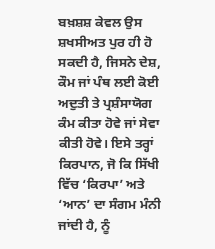ਬਖ਼ਸ਼ਸ਼ ਕੇਵਲ ਉਸ ਸ਼ਖਸੀਅਤ ਪੁਰ ਹੀ ਹੋ ਸਕਦੀ ਹੈ, ਜਿਸਨੇ ਦੇਸ਼, ਕੌਮ ਜਾਂ ਪੰਥ ਲਈ ਕੋਈ ਅਦੁਤੀ ਤੇ ਪ੍ਰਸ਼ੰਸਾਯੋਗ ਕੰਮ ਕੀਤਾ ਹੋਵੇ ਜਾਂ ਸੇਵਾ ਕੀਤੀ ਹੋਵੇ। ਇਸੇ ਤਰ੍ਹਾਂ ਕਿਰਪਾਨ, ਜੋ ਕਿ ਸਿੱਖੀ ਵਿੱਚ ‘ਕਿਰਪਾ’ ਅਤੇ ‘ਆਨ’ ਦਾ ਸੰਗਮ ਮੰਨੀ ਜਾਂਦੀ ਹੈ, ਨੂੰ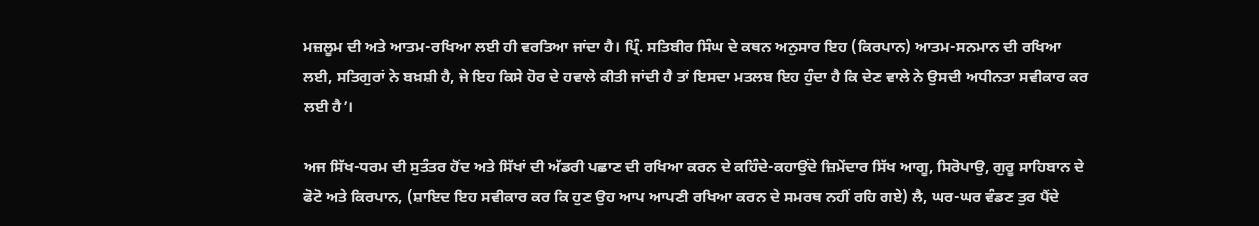ਮਜ਼ਲੂਮ ਦੀ ਅਤੇ ਆਤਮ-ਰਖਿਆ ਲਈ ਹੀ ਵਰਤਿਆ ਜਾਂਦਾ ਹੈ। ਪ੍ਰਿੰ. ਸਤਿਬੀਰ ਸਿੰਘ ਦੇ ਕਥਨ ਅਨੁਸਾਰ ਇਹ (ਕਿਰਪਾਨ) ਆਤਮ-ਸਨਮਾਨ ਦੀ ਰਖਿਆ ਲਈ, ਸਤਿਗੁਰਾਂ ਨੇ ਬਖ਼ਸ਼ੀ ਹੈ, ਜੇ ਇਹ ਕਿਸੇ ਹੋਰ ਦੇ ਹਵਾਲੇ ਕੀਤੀ ਜਾਂਦੀ ਹੈ ਤਾਂ ਇਸਦਾ ਮਤਲਬ ਇਹ ਹੁੰਦਾ ਹੈ ਕਿ ਦੇਣ ਵਾਲੇ ਨੇ ਉਸਦੀ ਅਧੀਨਤਾ ਸਵੀਕਾਰ ਕਰ ਲਈ ਹੈ’।

ਅਜ ਸਿੱਖ-ਧਰਮ ਦੀ ਸੁਤੰਤਰ ਹੋਂਦ ਅਤੇ ਸਿੱਖਾਂ ਦੀ ਅੱਡਰੀ ਪਛਾਣ ਦੀ ਰਖਿਆ ਕਰਨ ਦੇ ਕਹਿੰਦੇ-ਕਹਾਉਂਦੇ ਜ਼ਿਮੇਂਦਾਰ ਸਿੱਖ ਆਗੂ, ਸਿਰੋਪਾਉ, ਗੁਰੂ ਸਾਹਿਬਾਨ ਦੇ ਫੋਟੋ ਅਤੇ ਕਿਰਪਾਨ, (ਸ਼ਾਇਦ ਇਹ ਸਵੀਕਾਰ ਕਰ ਕਿ ਹੁਣ ਉਹ ਆਪ ਆਪਣੀ ਰਖਿਆ ਕਰਨ ਦੇ ਸਮਰਥ ਨਹੀਂ ਰਹਿ ਗਏ) ਲੈ, ਘਰ-ਘਰ ਵੰਡਣ ਤੁਰ ਪੈਂਦੇ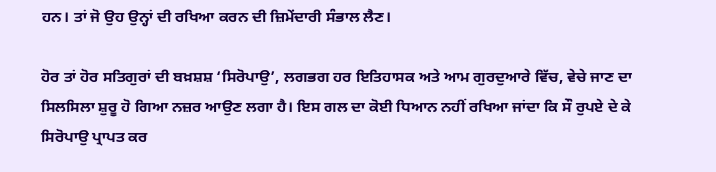ਹਨ। ਤਾਂ ਜੋ ਉਹ ਉਨ੍ਹਾਂ ਦੀ ਰਖਿਆ ਕਰਨ ਦੀ ਜ਼ਿਮੇਂਦਾਰੀ ਸੰਭਾਲ ਲੈਣ।

ਹੋਰ ਤਾਂ ਹੋਰ ਸਤਿਗੁਰਾਂ ਦੀ ਬਖ਼ਸ਼ਸ਼ ‘ਸਿਰੋਪਾਉ’, ਲਗਭਗ ਹਰ ਇਤਿਹਾਸਕ ਅਤੇ ਆਮ ਗੁਰਦੁਆਰੇ ਵਿੱਚ, ਵੇਚੇ ਜਾਣ ਦਾ ਸਿਲਸਿਲਾ ਸ਼ੁਰੂ ਹੋ ਗਿਆ ਨਜ਼ਰ ਆਉਣ ਲਗਾ ਹੈ। ਇਸ ਗਲ ਦਾ ਕੋਈ ਧਿਆਨ ਨਹੀਂ ਰਖਿਆ ਜਾਂਦਾ ਕਿ ਸੌ ਰੁਪਏ ਦੇ ਕੇ ਸਿਰੋਪਾਉ ਪ੍ਰਾਪਤ ਕਰ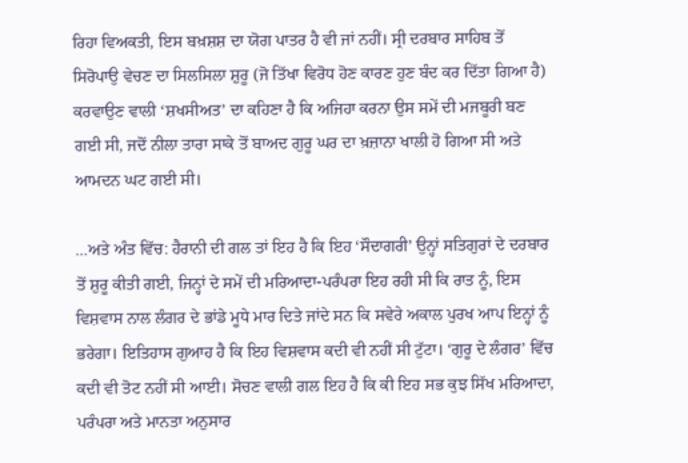ਰਿਹਾ ਵਿਅਕਤੀ, ਇਸ ਬਖ਼ਸ਼ਸ਼ ਦਾ ਯੋਗ ਪਾਤਰ ਹੈ ਵੀ ਜਾਂ ਨਹੀਂ। ਸ੍ਰੀ ਦਰਬਾਰ ਸਾਹਿਬ ਤੋਂ ਸਿਰੋਪਾਉ ਵੇਚਣ ਦਾ ਸਿਲਸਿਲਾ ਸ਼ੁਰੂ (ਜੋ ਤਿੱਖਾ ਵਿਰੋਧ ਹੋਣ ਕਾਰਣ ਹੁਣ ਬੰਦ ਕਰ ਦਿੱਤਾ ਗਿਆ ਹੈ) ਕਰਵਾਉਣ ਵਾਲੀ ‘ਸ਼ਖਸੀਅਤ’ ਦਾ ਕਹਿਣਾ ਹੈ ਕਿ ਅਜਿਹਾ ਕਰਨਾ ਉਸ ਸਮੇਂ ਦੀ ਮਜਬੂਰੀ ਬਣ ਗਈ ਸੀ, ਜਦੋਂ ਨੀਲਾ ਤਾਰਾ ਸਾਕੇ ਤੋਂ ਬਾਅਦ ਗੁਰੂ ਘਰ ਦਾ ਖ਼ਜ਼ਾਨਾ ਖਾਲੀ ਹੋ ਗਿਆ ਸੀ ਅਤੇ ਆਮਦਨ ਘਟ ਗਈ ਸੀ।

…ਅਤੇ ਅੰਤ ਵਿੱਚ: ਹੈਰਾਨੀ ਦੀ ਗਲ ਤਾਂ ਇਹ ਹੈ ਕਿ ਇਹ ‘ਸੌਦਾਗਰੀ’ ਉਨ੍ਹਾਂ ਸਤਿਗੁਰਾਂ ਦੇ ਦਰਬਾਰ ਤੋਂ ਸ਼ੁਰੂ ਕੀਤੀ ਗਈ, ਜਿਨ੍ਹਾਂ ਦੇ ਸਮੇਂ ਦੀ ਮਰਿਆਦਾ-ਪਰੰਪਰਾ ਇਹ ਰਹੀ ਸੀ ਕਿ ਰਾਤ ਨੂੰ, ਇਸ ਵਿਸ਼ਵਾਸ ਨਾਲ ਲੰਗਰ ਦੇ ਭਾਂਡੇ ਮੂਧੇ ਮਾਰ ਦਿਤੇ ਜਾਂਦੇ ਸਨ ਕਿ ਸਵੇਰੇ ਅਕਾਲ ਪੁਰਖ ਆਪ ਇਨ੍ਹਾਂ ਨੂੰ ਭਰੇਗਾ। ਇਤਿਹਾਸ ਗੁਆਹ ਹੈ ਕਿ ਇਹ ਵਿਸ਼ਵਾਸ ਕਦੀ ਵੀ ਨਹੀਂ ਸੀ ਟੁੱਟਾ। ‘ਗੁਰੂ ਦੇ ਲੰਗਰ’ ਵਿੱਚ ਕਦੀ ਵੀ ਤੋਟ ਨਹੀਂ ਸੀ ਆਈ। ਸੋਚਣ ਵਾਲੀ ਗਲ ਇਹ ਹੈ ਕਿ ਕੀ ਇਹ ਸਭ ਕੁਝ ਸਿੱਖ ਮਰਿਆਦਾ, ਪਰੰਪਰਾ ਅਤੇ ਮਾਨਤਾ ਅਨੁਸਾਰ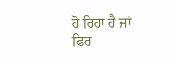ਹੋ ਰਿਹਾ ਹੈ ਜਾਂ ਫਿਰ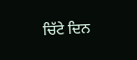ਚਿੱਟੇ ਦਿਨ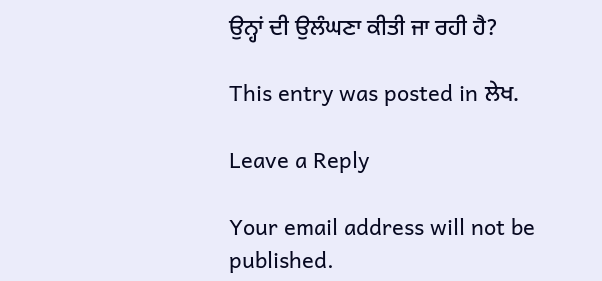ਉਨ੍ਹਾਂ ਦੀ ਉਲੰਘਣਾ ਕੀਤੀ ਜਾ ਰਹੀ ਹੈ?

This entry was posted in ਲੇਖ.

Leave a Reply

Your email address will not be published.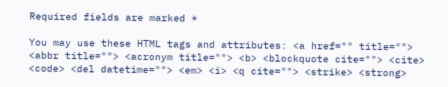Required fields are marked *

You may use these HTML tags and attributes: <a href="" title=""> <abbr title=""> <acronym title=""> <b> <blockquote cite=""> <cite> <code> <del datetime=""> <em> <i> <q cite=""> <strike> <strong>